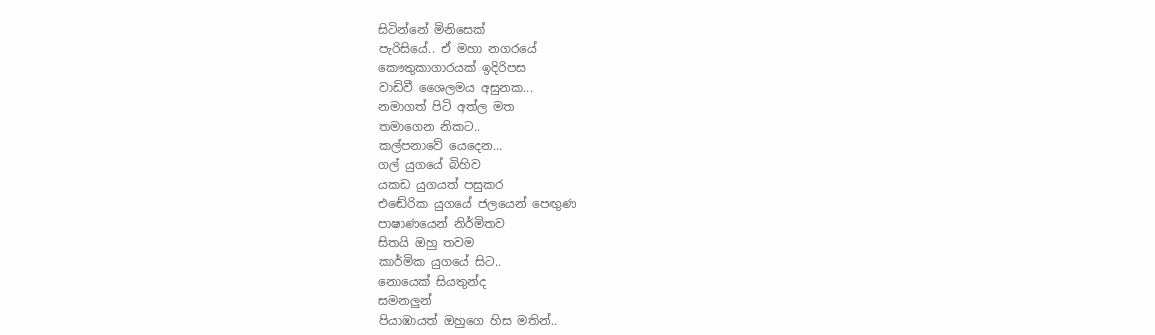සිටින්නේ මිනිසෙක්
පැරිසියේ.. ඒ මහා නගරයේ
කෞතුකාගාරයක් ඉදිරිපස
වාඩිවී ශෛලමය අසුනක...
නමාගත් පිටි අත්ල මත
තමාගෙන නිකට..
කල්පනාවේ යෙදෙන...
ගල් යුගයේ බිහිව
යකඩ යුගයත් පසුකර
එඬේරික යුගයේ ජලයෙන් පෙඟුණ
පාෂාණයෙන් නිර්මිතව
සිතයි ඔහු තවම
කාර්මික යුගයේ සිට..
නොයෙක් සියතුන්ද
සමනලුන්
පියාඹායත් ඔහුගෙ හිස මතින්..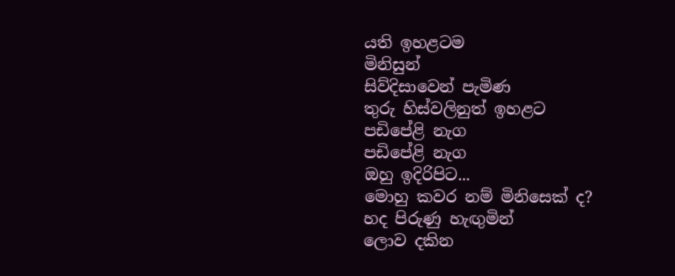යති ඉහළටම
මිනිසුන්
සිව්දිසාවෙන් පැමිණ
තුරු හිස්වලිනුත් ඉහළට
පඩිපේළි නැග
පඩිපේළි නැග
ඔහු ඉදිරිපිට...
මොහු කවර නම් මිනිසෙක් ද?
හද පිරුණු හැඟුමින්
ලොව දකින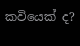කවියෙක් ද?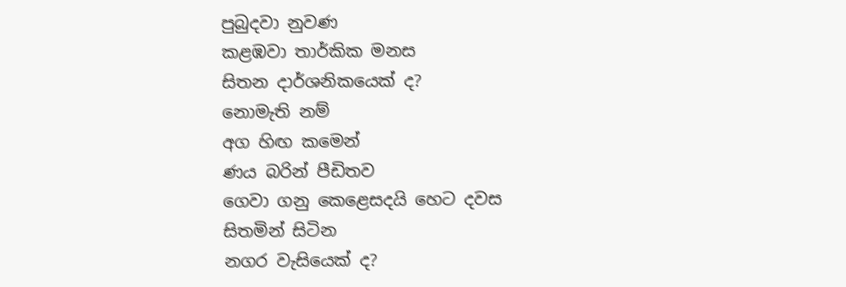පුබුදවා නුවණ
කළඹවා තාර්කික මනස
සිතන දාර්ශනිකයෙක් ද?
නොමැති නම්
අග හිඟ කමෙන්
ණය බරින් පීඩිතව
ගෙවා ගනු කෙළෙසදයි හෙට දවස
සිතමින් සිටින
නගර වැසියෙක් ද?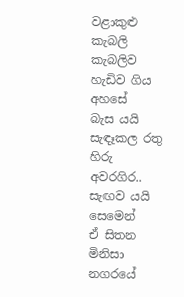වළාකුළු කැබලි කැබලිව
හැඩිව ගිය අහසේ
බැස යයි සැඳෑකල රතු හිරු
අවරගිර..
සැඟව යයි සෙමෙන්
ඒ සිතන මිනිසා
නගරයේ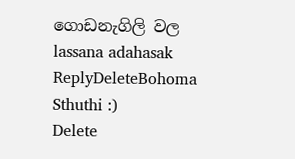ගොඩනැගිලි වල
lassana adahasak
ReplyDeleteBohoma Sthuthi :)
Delete